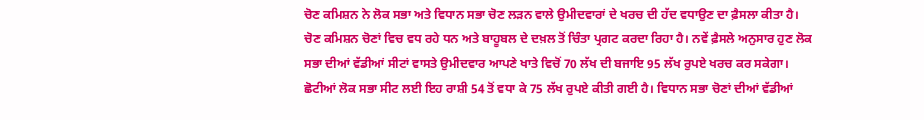ਚੋਣ ਕਮਿਸ਼ਨ ਨੇ ਲੋਕ ਸਭਾ ਅਤੇ ਵਿਧਾਨ ਸਭਾ ਚੋਣ ਲੜਨ ਵਾਲੇ ਉਮੀਦਵਾਰਾਂ ਦੇ ਖਰਚ ਦੀ ਹੱਦ ਵਧਾਉਣ ਦਾ ਫ਼ੈਸਲਾ ਕੀਤਾ ਹੈ। ਚੋਣ ਕਮਿਸ਼ਨ ਚੋਣਾਂ ਵਿਚ ਵਧ ਰਹੇ ਧਨ ਅਤੇ ਬਾਹੂਬਲ ਦੇ ਦਖ਼ਲ ਤੋਂ ਚਿੰਤਾ ਪ੍ਰਗਟ ਕਰਦਾ ਰਿਹਾ ਹੈ। ਨਵੇਂ ਫ਼ੈਸਲੇ ਅਨੁਸਾਰ ਹੁਣ ਲੋਕ ਸਭਾ ਦੀਆਂ ਵੱਡੀਆਂ ਸੀਟਾਂ ਵਾਸਤੇ ਉਮੀਦਵਾਰ ਆਪਣੇ ਖਾਤੇ ਵਿਚੋਂ 70 ਲੱਖ ਦੀ ਬਜਾਇ 95 ਲੱਖ ਰੁਪਏ ਖਰਚ ਕਰ ਸਕੇਗਾ। ਛੋਟੀਆਂ ਲੋਕ ਸਭਾ ਸੀਟ ਲਈ ਇਹ ਰਾਸ਼ੀ 54 ਤੋਂ ਵਧਾ ਕੇ 75 ਲੱਖ ਰੁਪਏ ਕੀਤੀ ਗਈ ਹੈ। ਵਿਧਾਨ ਸਭਾ ਚੋਣਾਂ ਦੀਆਂ ਵੱਡੀਆਂ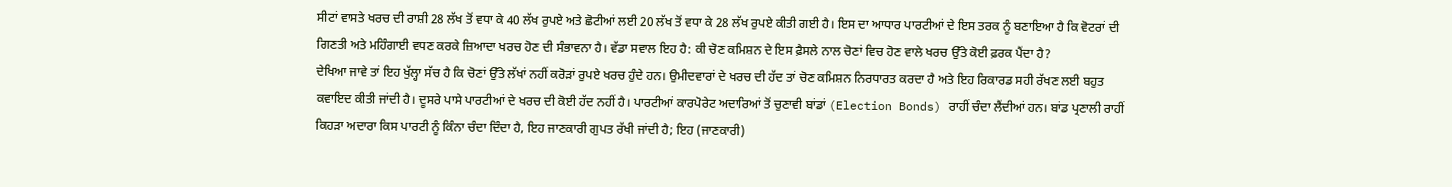ਸੀਟਾਂ ਵਾਸਤੇ ਖਰਚ ਦੀ ਰਾਸ਼ੀ 28 ਲੱਖ ਤੋਂ ਵਧਾ ਕੇ 40 ਲੱਖ ਰੁਪਏ ਅਤੇ ਛੋਟੀਆਂ ਲਈ 20 ਲੱਖ ਤੋਂ ਵਧਾ ਕੇ 28 ਲੱਖ ਰੁਪਏ ਕੀਤੀ ਗਈ ਹੈ। ਇਸ ਦਾ ਆਧਾਰ ਪਾਰਟੀਆਂ ਦੇ ਇਸ ਤਰਕ ਨੂੰ ਬਣਾਇਆ ਹੈ ਕਿ ਵੋਟਰਾਂ ਦੀ ਗਿਣਤੀ ਅਤੇ ਮਹਿੰਗਾਈ ਵਧਣ ਕਰਕੇ ਜ਼ਿਆਦਾ ਖਰਚ ਹੋਣ ਦੀ ਸੰਭਾਵਨਾ ਹੈ। ਵੱਡਾ ਸਵਾਲ ਇਹ ਹੈ: ਕੀ ਚੋਣ ਕਮਿਸ਼ਨ ਦੇ ਇਸ ਫ਼ੈਸਲੇ ਨਾਲ ਚੋਣਾਂ ਵਿਚ ਹੋਣ ਵਾਲੇ ਖਰਚ ਉੱਤੇ ਕੋਈ ਫ਼ਰਕ ਪੈਂਦਾ ਹੈ?
ਦੇਖਿਆ ਜਾਵੇ ਤਾਂ ਇਹ ਖੁੱਲ੍ਹਾ ਸੱਚ ਹੈ ਕਿ ਚੋਣਾਂ ਉੱਤੇ ਲੱਖਾਂ ਨਹੀਂ ਕਰੋੜਾਂ ਰੁਪਏ ਖਰਚ ਹੁੰਦੇ ਹਨ। ਉਮੀਦਵਾਰਾਂ ਦੇ ਖਰਚ ਦੀ ਹੱਦ ਤਾਂ ਚੋਣ ਕਮਿਸ਼ਨ ਨਿਰਧਾਰਤ ਕਰਦਾ ਹੈ ਅਤੇ ਇਹ ਰਿਕਾਰਡ ਸਹੀ ਰੱਖਣ ਲਈ ਬਹੁਤ ਕਵਾਇਦ ਕੀਤੀ ਜਾਂਦੀ ਹੈ। ਦੂਸਰੇ ਪਾਸੇ ਪਾਰਟੀਆਂ ਦੇ ਖਰਚ ਦੀ ਕੋਈ ਹੱਦ ਨਹੀਂ ਹੈ। ਪਾਰਟੀਆਂ ਕਾਰਪੋਰੇਟ ਅਦਾਰਿਆਂ ਤੋਂ ਚੁਣਾਵੀ ਬਾਂਡਾਂ (Election Bonds) ਰਾਹੀਂ ਚੰਦਾ ਲੈਂਦੀਆਂ ਹਨ। ਬਾਂਡ ਪ੍ਰਣਾਲੀ ਰਾਹੀਂ ਕਿਹੜਾ ਅਦਾਰਾ ਕਿਸ ਪਾਰਟੀ ਨੂੰ ਕਿੰਨਾ ਚੰਦਾ ਦਿੰਦਾ ਹੈ, ਇਹ ਜਾਣਕਾਰੀ ਗੁਪਤ ਰੱਖੀ ਜਾਂਦੀ ਹੈ; ਇਹ (ਜਾਣਕਾਰੀ)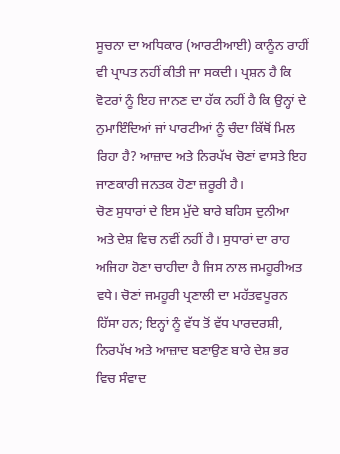ਸੂਚਨਾ ਦਾ ਅਧਿਕਾਰ (ਆਰਟੀਆਈ) ਕਾਨੂੰਨ ਰਾਹੀਂ ਵੀ ਪ੍ਰਾਪਤ ਨਹੀਂ ਕੀਤੀ ਜਾ ਸਕਦੀ। ਪ੍ਰਸ਼ਨ ਹੈ ਕਿ ਵੋਟਰਾਂ ਨੂੰ ਇਹ ਜਾਨਣ ਦਾ ਹੱਕ ਨਹੀਂ ਹੈ ਕਿ ਉਨ੍ਹਾਂ ਦੇ ਨੁਮਾਇੰਦਿਆਂ ਜਾਂ ਪਾਰਟੀਆਂ ਨੂੰ ਚੰਦਾ ਕਿੱਥੋਂ ਮਿਲ ਰਿਹਾ ਹੈ? ਆਜ਼ਾਦ ਅਤੇ ਨਿਰਪੱਖ ਚੋਣਾਂ ਵਾਸਤੇ ਇਹ ਜਾਣਕਾਰੀ ਜਨਤਕ ਹੋਣਾ ਜ਼ਰੂਰੀ ਹੈ।
ਚੋਣ ਸੁਧਾਰਾਂ ਦੇ ਇਸ ਮੁੱਦੇ ਬਾਰੇ ਬਹਿਸ ਦੁਨੀਆ ਅਤੇ ਦੇਸ਼ ਵਿਚ ਨਵੀਂ ਨਹੀਂ ਹੈ। ਸੁਧਾਰਾਂ ਦਾ ਰਾਹ ਅਜਿਹਾ ਹੋਣਾ ਚਾਹੀਦਾ ਹੈ ਜਿਸ ਨਾਲ ਜਮਹੂਰੀਅਤ ਵਧੇ। ਚੋਣਾਂ ਜਮਹੂਰੀ ਪ੍ਰਣਾਲੀ ਦਾ ਮਹੱਤਵਪੂਰਨ ਹਿੱਸਾ ਹਨ; ਇਨ੍ਹਾਂ ਨੂੰ ਵੱਧ ਤੋਂ ਵੱਧ ਪਾਰਦਰਸ਼ੀ, ਨਿਰਪੱਖ ਅਤੇ ਆਜ਼ਾਦ ਬਣਾਉਣ ਬਾਰੇ ਦੇਸ਼ ਭਰ ਵਿਚ ਸੰਵਾਦ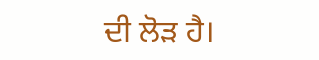ਦੀ ਲੋੜ ਹੈ।